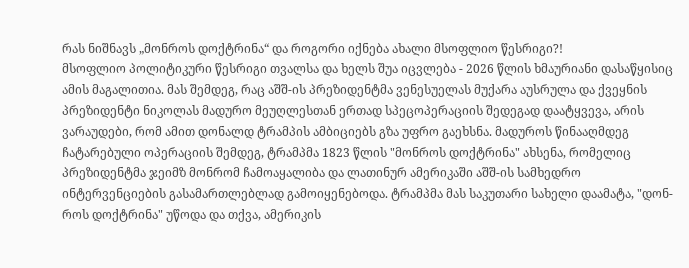რას ნიშნავს „მონროს დოქტრინა“ და როგორი იქნება ახალი მსოფლიო წესრიგი?!
მსოფლიო პოლიტიკური წესრიგი თვალსა და ხელს შუა იცვლება - 2026 წლის ხმაურიანი დასაწყისიც ამის მაგალითია. მას შემდეგ, რაც აშშ-ის პრეზიდენტმა ვენესუელას მუქარა აუსრულა და ქვეყნის პრეზიდენტი ნიკოლას მადურო მეუღლესთან ერთად სპეცოპერაციის შედეგად დაატყვევა, არის ვარაუდები, რომ ამით დონალდ ტრამპის ამბიციებს გზა უფრო გაეხსნა. მადუროს წინააღმდეგ ჩატარებული ოპერაციის შემდეგ, ტრამპმა 1823 წლის "მონროს დოქტრინა" ახსენა, რომელიც პრეზიდენტმა ჯეიმზ მონრომ ჩამოაყალიბა და ლათინურ ამერიკაში აშშ-ის სამხედრო ინტერვენციების გასამართლებლად გამოიყენებოდა. ტრამპმა მას საკუთარი სახელი დაამატა, "დონ-როს დოქტრინა" უწოდა და თქვა, ამერიკის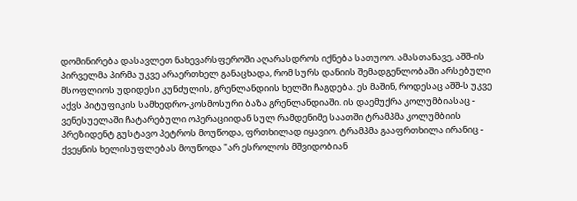დომინირება დასავლეთ ნახევარსფეროში აღარასდროს იქნება სათუოო. ამასთანავე, აშშ-ის პირველმა პირმა უკვე არაერთხელ განაცხადა, რომ სურს დანიის შემადგენლობაში არსებული მსოფლიოს უდიდესი კუნძულის, გრენლანდიის ხელში ჩაგდება. ეს მაშინ, როდესაც აშშ-ს უკვე აქვს პიტუფიკის სამხედრო-კოსმოსური ბაზა გრენლანდიაში. ის დაემუქრა კოლუმბიასაც - ვენესუელაში ჩატარებული ოპერაციიდან სულ რამდენიმე საათში ტრამპმა კოლუმბიის პრეზიდენტ გუსტავო პეტროს მოუწოდა, ფრთხილად იყავიო. ტრამპმა გააფრთხილა ირანიც - ქვეყნის ხელისუფლებას მოუწოდა "არ ესროლოს მშვიდობიან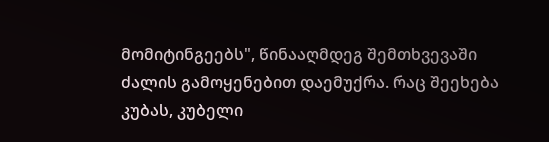მომიტინგეებს", წინააღმდეგ შემთხვევაში ძალის გამოყენებით დაემუქრა. რაც შეეხება კუბას, კუბელი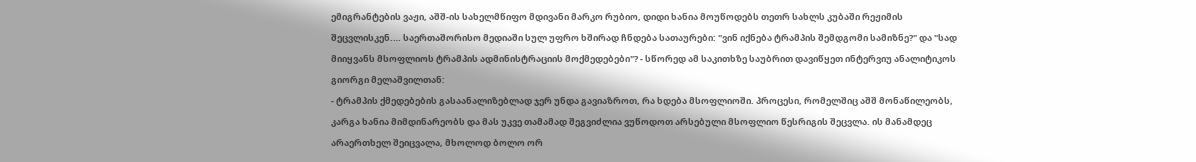ემიგრანტების ვაჟი, აშშ-ის სახელმწიფო მდივანი მარკო რუბიო, დიდი ხანია მოუწოდებს თეთრ სახლს კუბაში რეჟიმის შეცვლისკენ.… საერთაშორისო მედიაში სულ უფრო ხშირად ჩნდება სათაურები: "ვინ იქნება ტრამპის შემდგომი სამიზნე?" და "სად მიიყვანს მსოფლიოს ტრამპის ადმინისტრაციის მოქმედებები"? - სწორედ ამ საკითხზე საუბრით დავიწყეთ ინტერვიუ ანალიტიკოს გიორგი მელაშვილთან:
- ტრამპის ქმედებების გასაანალიზებლად ჯერ უნდა გავიაზროთ, რა ხდება მსოფლიოში. პროცესი, რომელშიც აშშ მონაწილეობს, კარგა ხანია მიმდინარეობს და მას უკვე თამამად შეგვიძლია ვუწოდოთ არსებული მსოფლიო წესრიგის შეცვლა. ის მანამდეც არაერთხელ შეიცვალა, მხოლოდ ბოლო ორ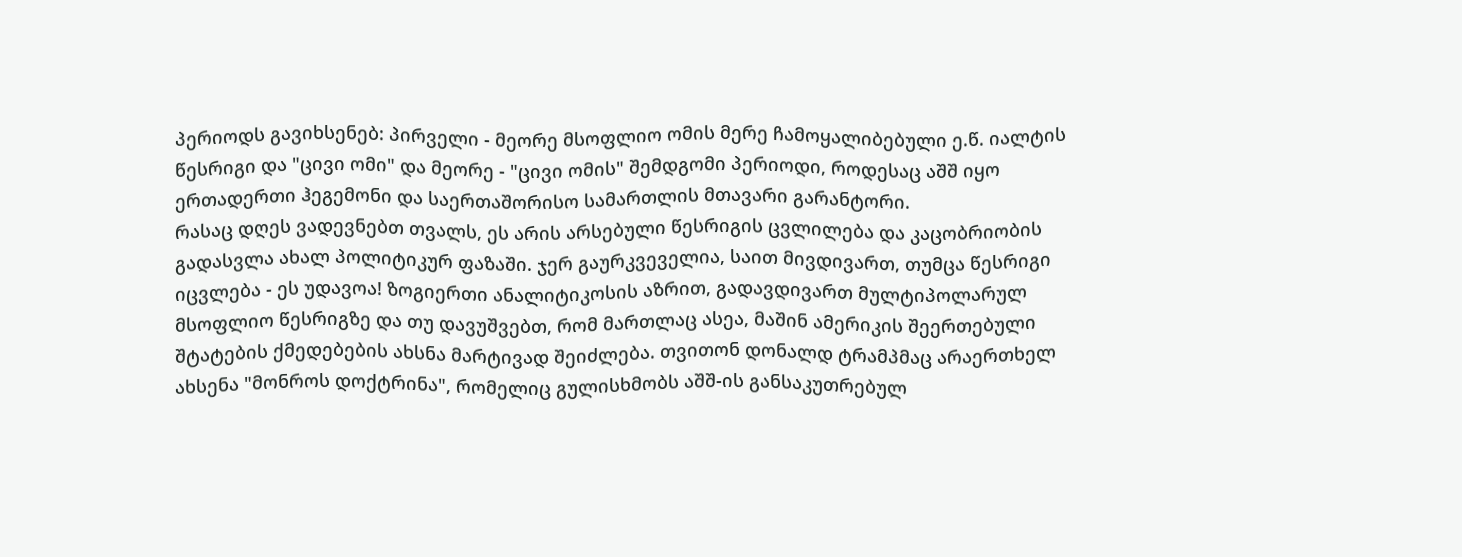პერიოდს გავიხსენებ: პირველი - მეორე მსოფლიო ომის მერე ჩამოყალიბებული ე.წ. იალტის წესრიგი და "ცივი ომი" და მეორე - "ცივი ომის" შემდგომი პერიოდი, როდესაც აშშ იყო ერთადერთი ჰეგემონი და საერთაშორისო სამართლის მთავარი გარანტორი.
რასაც დღეს ვადევნებთ თვალს, ეს არის არსებული წესრიგის ცვლილება და კაცობრიობის გადასვლა ახალ პოლიტიკურ ფაზაში. ჯერ გაურკვეველია, საით მივდივართ, თუმცა წესრიგი იცვლება - ეს უდავოა! ზოგიერთი ანალიტიკოსის აზრით, გადავდივართ მულტიპოლარულ მსოფლიო წესრიგზე და თუ დავუშვებთ, რომ მართლაც ასეა, მაშინ ამერიკის შეერთებული შტატების ქმედებების ახსნა მარტივად შეიძლება. თვითონ დონალდ ტრამპმაც არაერთხელ ახსენა "მონროს დოქტრინა", რომელიც გულისხმობს აშშ-ის განსაკუთრებულ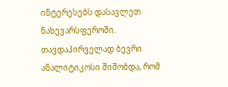ინტერესებს დასავლეთ ნახევარსფეროში.
თავდაპირველად ბევრი ანალიტიკოსი შიშობდა, რომ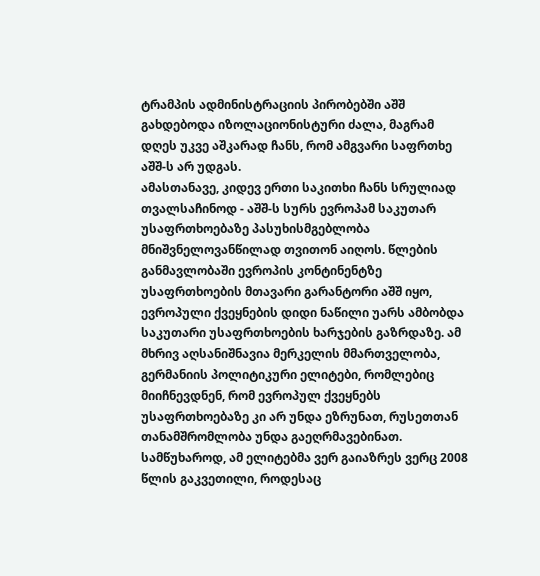ტრამპის ადმინისტრაციის პირობებში აშშ გახდებოდა იზოლაციონისტური ძალა, მაგრამ დღეს უკვე აშკარად ჩანს, რომ ამგვარი საფრთხე აშშ-ს არ უდგას.
ამასთანავე, კიდევ ერთი საკითხი ჩანს სრულიად თვალსაჩინოდ - აშშ-ს სურს ევროპამ საკუთარ უსაფრთხოებაზე პასუხისმგებლობა მნიშვნელოვანწილად თვითონ აიღოს. წლების განმავლობაში ევროპის კონტინენტზე უსაფრთხოების მთავარი გარანტორი აშშ იყო, ევროპული ქვეყნების დიდი ნაწილი უარს ამბობდა საკუთარი უსაფრთხოების ხარჯების გაზრდაზე. ამ მხრივ აღსანიშნავია მერკელის მმართველობა, გერმანიის პოლიტიკური ელიტები, რომლებიც მიიჩნევდნენ, რომ ევროპულ ქვეყნებს უსაფრთხოებაზე კი არ უნდა ეზრუნათ, რუსეთთან თანამშრომლობა უნდა გაეღრმავებინათ.
სამწუხაროდ, ამ ელიტებმა ვერ გაიაზრეს ვერც 2008 წლის გაკვეთილი, როდესაც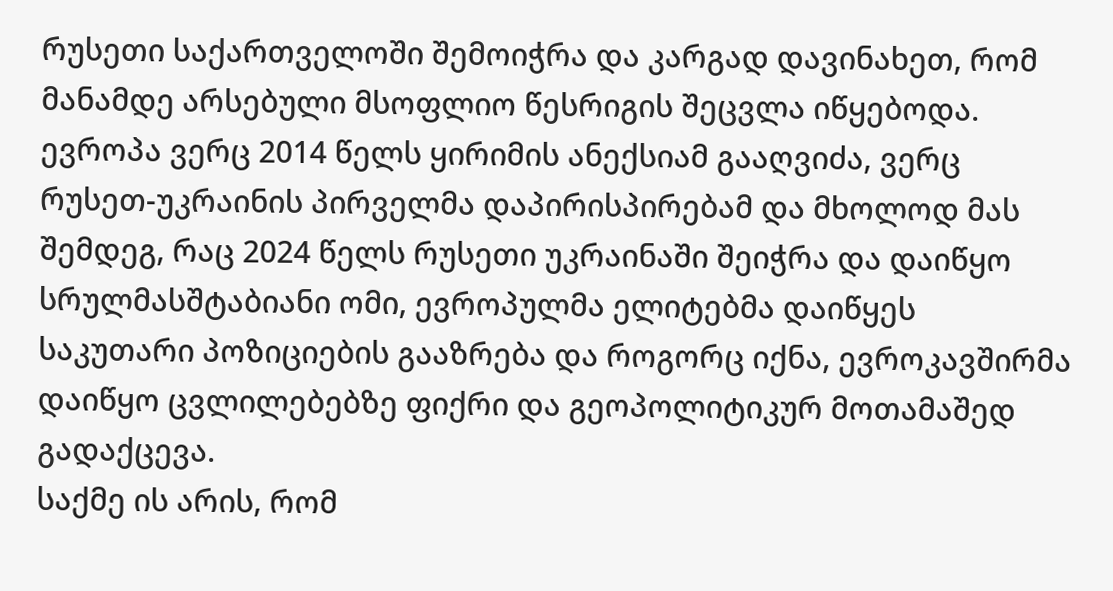რუსეთი საქართველოში შემოიჭრა და კარგად დავინახეთ, რომ მანამდე არსებული მსოფლიო წესრიგის შეცვლა იწყებოდა. ევროპა ვერც 2014 წელს ყირიმის ანექსიამ გააღვიძა, ვერც რუსეთ-უკრაინის პირველმა დაპირისპირებამ და მხოლოდ მას შემდეგ, რაც 2024 წელს რუსეთი უკრაინაში შეიჭრა და დაიწყო სრულმასშტაბიანი ომი, ევროპულმა ელიტებმა დაიწყეს საკუთარი პოზიციების გააზრება და როგორც იქნა, ევროკავშირმა დაიწყო ცვლილებებზე ფიქრი და გეოპოლიტიკურ მოთამაშედ გადაქცევა.
საქმე ის არის, რომ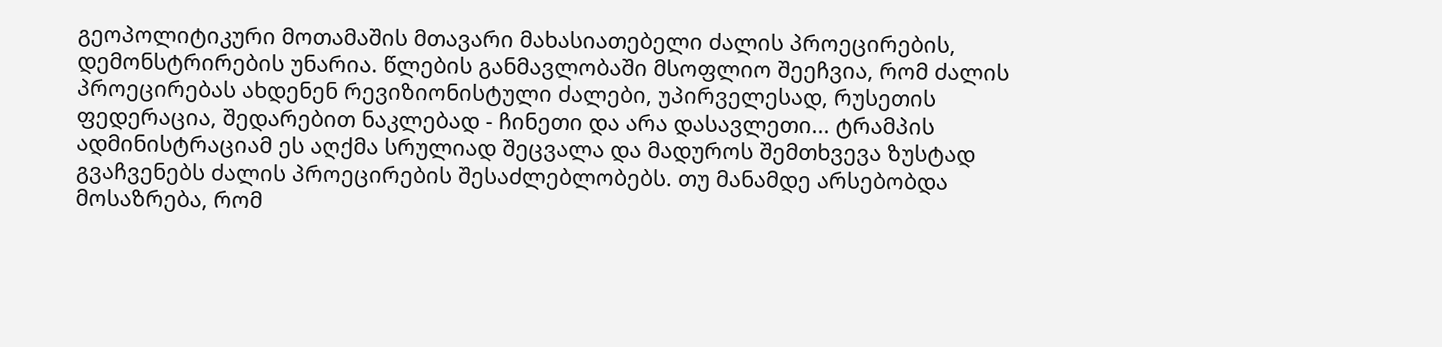გეოპოლიტიკური მოთამაშის მთავარი მახასიათებელი ძალის პროეცირების, დემონსტრირების უნარია. წლების განმავლობაში მსოფლიო შეეჩვია, რომ ძალის პროეცირებას ახდენენ რევიზიონისტული ძალები, უპირველესად, რუსეთის ფედერაცია, შედარებით ნაკლებად - ჩინეთი და არა დასავლეთი... ტრამპის ადმინისტრაციამ ეს აღქმა სრულიად შეცვალა და მადუროს შემთხვევა ზუსტად გვაჩვენებს ძალის პროეცირების შესაძლებლობებს. თუ მანამდე არსებობდა მოსაზრება, რომ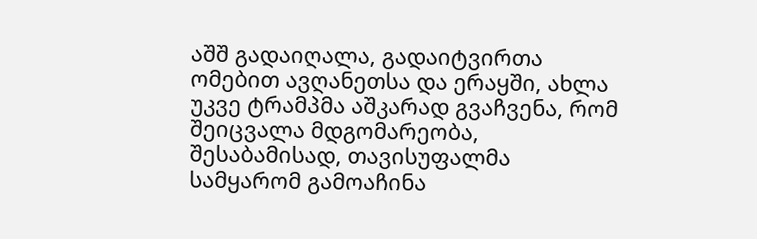აშშ გადაიღალა, გადაიტვირთა ომებით ავღანეთსა და ერაყში, ახლა უკვე ტრამპმა აშკარად გვაჩვენა, რომ შეიცვალა მდგომარეობა, შესაბამისად, თავისუფალმა სამყარომ გამოაჩინა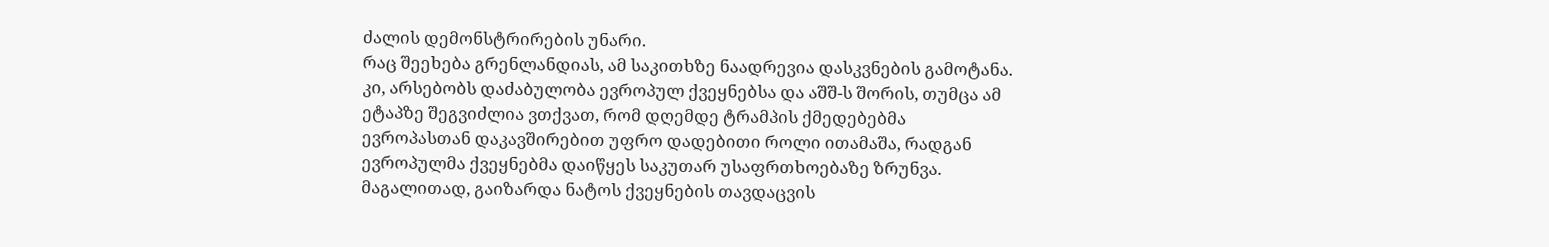ძალის დემონსტრირების უნარი.
რაც შეეხება გრენლანდიას, ამ საკითხზე ნაადრევია დასკვნების გამოტანა. კი, არსებობს დაძაბულობა ევროპულ ქვეყნებსა და აშშ-ს შორის, თუმცა ამ ეტაპზე შეგვიძლია ვთქვათ, რომ დღემდე ტრამპის ქმედებებმა ევროპასთან დაკავშირებით უფრო დადებითი როლი ითამაშა, რადგან ევროპულმა ქვეყნებმა დაიწყეს საკუთარ უსაფრთხოებაზე ზრუნვა. მაგალითად, გაიზარდა ნატოს ქვეყნების თავდაცვის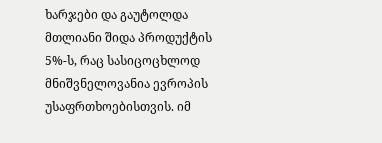ხარჯები და გაუტოლდა მთლიანი შიდა პროდუქტის 5%-ს, რაც სასიცოცხლოდ მნიშვნელოვანია ევროპის უსაფრთხოებისთვის. იმ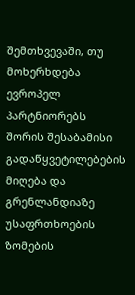შემთხვევაში, თუ მოხერხდება ევროპელ პარტნიორებს შორის შესაბამისი გადაწყვეტილებების მიღება და გრენლანდიაზე უსაფრთხოების ზომების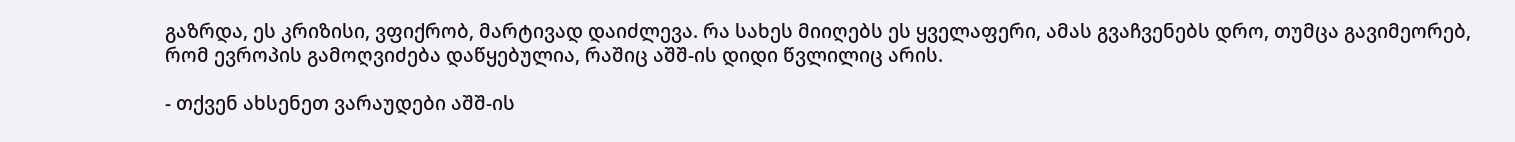გაზრდა, ეს კრიზისი, ვფიქრობ, მარტივად დაიძლევა. რა სახეს მიიღებს ეს ყველაფერი, ამას გვაჩვენებს დრო, თუმცა გავიმეორებ, რომ ევროპის გამოღვიძება დაწყებულია, რაშიც აშშ-ის დიდი წვლილიც არის.

- თქვენ ახსენეთ ვარაუდები აშშ-ის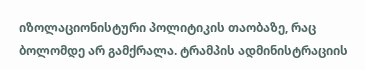იზოლაციონისტური პოლიტიკის თაობაზე, რაც ბოლომდე არ გამქრალა. ტრამპის ადმინისტრაციის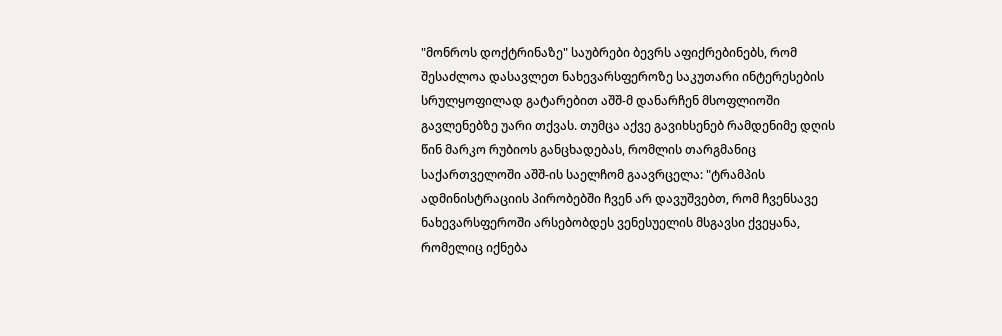"მონროს დოქტრინაზე" საუბრები ბევრს აფიქრებინებს, რომ შესაძლოა დასავლეთ ნახევარსფეროზე საკუთარი ინტერესების სრულყოფილად გატარებით აშშ-მ დანარჩენ მსოფლიოში გავლენებზე უარი თქვას. თუმცა აქვე გავიხსენებ რამდენიმე დღის წინ მარკო რუბიოს განცხადებას, რომლის თარგმანიც საქართველოში აშშ-ის საელჩომ გაავრცელა: "ტრამპის ადმინისტრაციის პირობებში ჩვენ არ დავუშვებთ, რომ ჩვენსავე ნახევარსფეროში არსებობდეს ვენესუელის მსგავსი ქვეყანა, რომელიც იქნება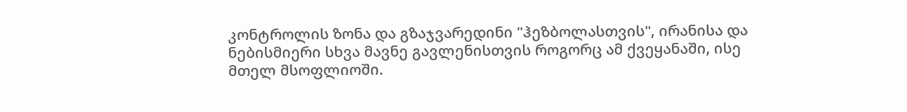კონტროლის ზონა და გზაჯვარედინი "ჰეზბოლასთვის", ირანისა და ნებისმიერი სხვა მავნე გავლენისთვის როგორც ამ ქვეყანაში, ისე მთელ მსოფლიოში.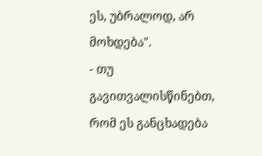ეს, უბრალოდ, არ მოხდება".
- თუ გავითვალისწინებთ, რომ ეს განცხადება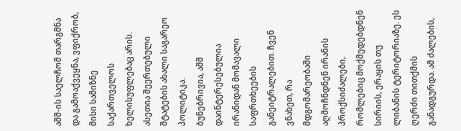აშშ-ის საელჩომ თარგმნა და გამოაქვეყნა, ვფიქრობ, მისი სამიზნე საქართველოს ხელისუფლებაც არის. ასეთია შეერთებული შტატების ახალი საგარეო პოლიტიკა.
ბუნებრივია, აშშ დაინტერესებულია ირანიდან მომავალი საფრთხეების განეიტრალებით. ჩვენ ვნახეთ, რა მდგომარეობაში აღმოჩნდნენ ირანის პროქსიძალები, რომლებიც მოქმედებდნენ სირიის, ერაყის თუ ლიბანის ტერიტორიაზე. ეს ღერძი თითქმის განადგურდა. ამ ძალების,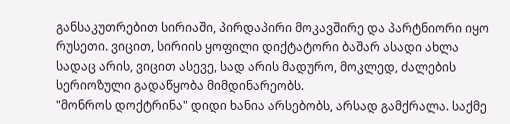განსაკუთრებით სირიაში, პირდაპირი მოკავშირე და პარტნიორი იყო რუსეთი. ვიცით, სირიის ყოფილი დიქტატორი ბაშარ ასადი ახლა სადაც არის, ვიცით ასევე, სად არის მადურო, მოკლედ, ძალების სერიოზული გადაწყობა მიმდინარეობს.
"მონროს დოქტრინა" დიდი ხანია არსებობს, არსად გამქრალა. საქმე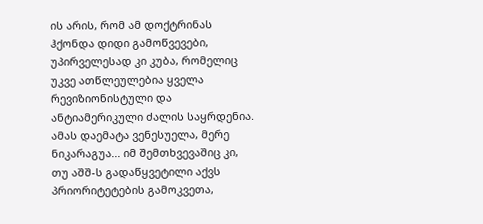ის არის, რომ ამ დოქტრინას ჰქონდა დიდი გამოწვევები, უპირველესად კი კუბა, რომელიც უკვე ათწლეულებია ყველა რევიზიონისტული და ანტიამერიკული ძალის საყრდენია. ამას დაემატა ვენესუელა, მერე ნიკარაგუა... იმ შემთხვევაშიც კი, თუ აშშ-ს გადაწყვეტილი აქვს პრიორიტეტების გამოკვეთა,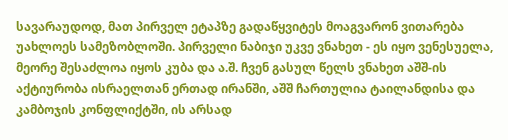სავარაუდოდ, მათ პირველ ეტაპზე გადაწყვიტეს მოაგვარონ ვითარება უახლოეს სამეზობლოში. პირველი ნაბიჯი უკვე ვნახეთ - ეს იყო ვენესუელა, მეორე შესაძლოა იყოს კუბა და ა.შ. ჩვენ გასულ წელს ვნახეთ აშშ-ის აქტიურობა ისრაელთან ერთად ირანში, აშშ ჩართულია ტაილანდისა და კამბოჯის კონფლიქტში, ის არსად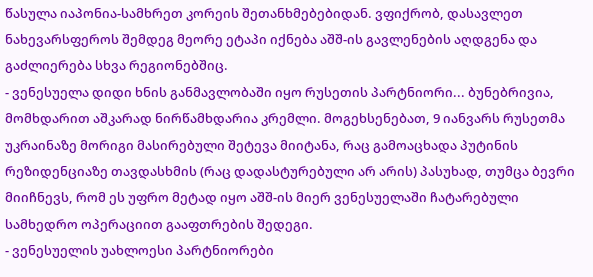წასულა იაპონია-სამხრეთ კორეის შეთანხმებებიდან. ვფიქრობ, დასავლეთ ნახევარსფეროს შემდეგ მეორე ეტაპი იქნება აშშ-ის გავლენების აღდგენა და გაძლიერება სხვა რეგიონებშიც.
- ვენესუელა დიდი ხნის განმავლობაში იყო რუსეთის პარტნიორი... ბუნებრივია, მომხდარით აშკარად ნირწამხდარია კრემლი. მოგეხსენებათ, 9 იანვარს რუსეთმა უკრაინაზე მორიგი მასირებული შეტევა მიიტანა, რაც გამოაცხადა პუტინის რეზიდენციაზე თავდასხმის (რაც დადასტურებული არ არის) პასუხად, თუმცა ბევრი მიიჩნევს, რომ ეს უფრო მეტად იყო აშშ-ის მიერ ვენესუელაში ჩატარებული სამხედრო ოპერაციით გააფთრების შედეგი.
- ვენესუელის უახლოესი პარტნიორები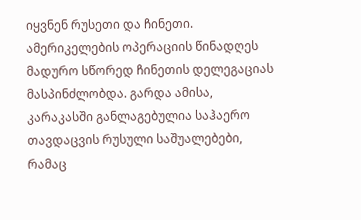იყვნენ რუსეთი და ჩინეთი. ამერიკელების ოპერაციის წინადღეს მადურო სწორედ ჩინეთის დელეგაციას მასპინძლობდა. გარდა ამისა, კარაკასში განლაგებულია საჰაერო თავდაცვის რუსული საშუალებები, რამაც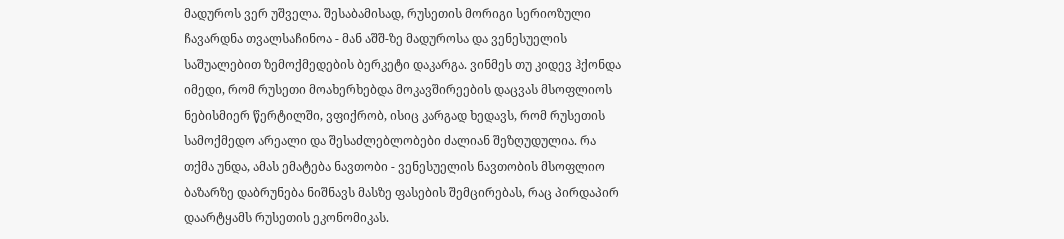მადუროს ვერ უშველა. შესაბამისად, რუსეთის მორიგი სერიოზული ჩავარდნა თვალსაჩინოა - მან აშშ-ზე მადუროსა და ვენესუელის საშუალებით ზემოქმედების ბერკეტი დაკარგა. ვინმეს თუ კიდევ ჰქონდა იმედი, რომ რუსეთი მოახერხებდა მოკავშირეების დაცვას მსოფლიოს ნებისმიერ წერტილში, ვფიქრობ, ისიც კარგად ხედავს, რომ რუსეთის სამოქმედო არეალი და შესაძლებლობები ძალიან შეზღუდულია. რა თქმა უნდა, ამას ემატება ნავთობი - ვენესუელის ნავთობის მსოფლიო ბაზარზე დაბრუნება ნიშნავს მასზე ფასების შემცირებას, რაც პირდაპირ დაარტყამს რუსეთის ეკონომიკას.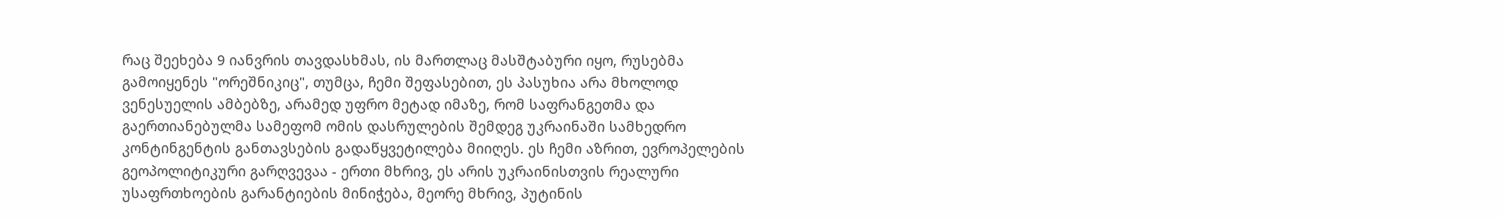რაც შეეხება 9 იანვრის თავდასხმას, ის მართლაც მასშტაბური იყო, რუსებმა გამოიყენეს "ორეშნიკიც", თუმცა, ჩემი შეფასებით, ეს პასუხია არა მხოლოდ ვენესუელის ამბებზე, არამედ უფრო მეტად იმაზე, რომ საფრანგეთმა და გაერთიანებულმა სამეფომ ომის დასრულების შემდეგ უკრაინაში სამხედრო კონტინგენტის განთავსების გადაწყვეტილება მიიღეს. ეს ჩემი აზრით, ევროპელების გეოპოლიტიკური გარღვევაა - ერთი მხრივ, ეს არის უკრაინისთვის რეალური უსაფრთხოების გარანტიების მინიჭება, მეორე მხრივ, პუტინის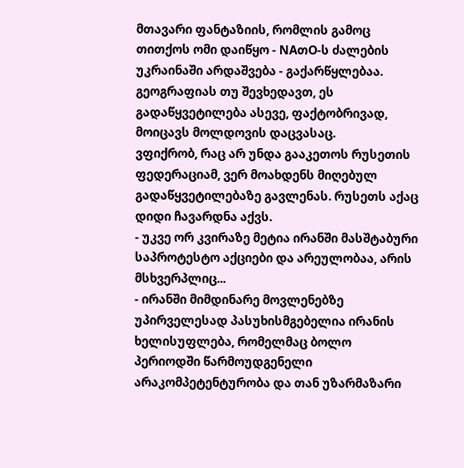მთავარი ფანტაზიის, რომლის გამოც თითქოს ომი დაიწყო - NAთO-ს ძალების უკრაინაში არდაშვება - გაქარწყლებაა. გეოგრაფიას თუ შევხედავთ, ეს გადაწყვეტილება ასევე, ფაქტობრივად, მოიცავს მოლდოვის დაცვასაც.
ვფიქრობ, რაც არ უნდა გააკეთოს რუსეთის ფედერაციამ, ვერ მოახდენს მიღებულ გადაწყვეტილებაზე გავლენას. რუსეთს აქაც დიდი ჩავარდნა აქვს.
- უკვე ორ კვირაზე მეტია ირანში მასშტაბური საპროტესტო აქციები და არეულობაა, არის მსხვერპლიც...
- ირანში მიმდინარე მოვლენებზე უპირველესად პასუხისმგებელია ირანის ხელისუფლება, რომელმაც ბოლო პერიოდში წარმოუდგენელი არაკომპეტენტურობა და თან უზარმაზარი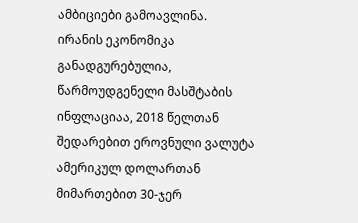ამბიციები გამოავლინა.
ირანის ეკონომიკა განადგურებულია, წარმოუდგენელი მასშტაბის ინფლაციაა, 2018 წელთან შედარებით ეროვნული ვალუტა ამერიკულ დოლართან მიმართებით 30-ჯერ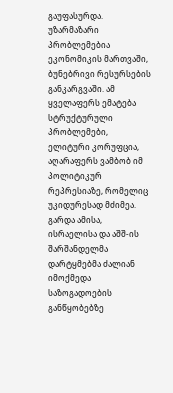გაუფასურდა. უზარმაზარი პრობლემებია ეკონომიკის მართვაში, ბუნებრივი რესურსების განკარგვაში. ამ ყველაფერს ემატება სტრუქტურული პრობლემები, ელიტური კორუფცია, აღარაფერს ვამბობ იმ პოლიტიკურ რეპრესიაზე, რომელიც უკიდურესად მძიმეა.
გარდა ამისა, ისრაელისა და აშშ-ის შარშანდელმა დარტყმებმა ძალიან იმოქმედა საზოგადოების განწყობებზე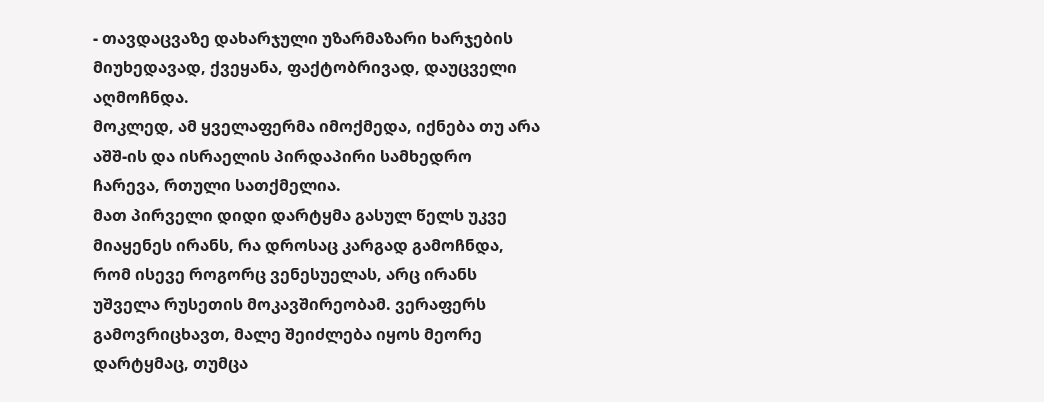- თავდაცვაზე დახარჯული უზარმაზარი ხარჯების მიუხედავად, ქვეყანა, ფაქტობრივად, დაუცველი აღმოჩნდა.
მოკლედ, ამ ყველაფერმა იმოქმედა, იქნება თუ არა აშშ-ის და ისრაელის პირდაპირი სამხედრო ჩარევა, რთული სათქმელია.
მათ პირველი დიდი დარტყმა გასულ წელს უკვე მიაყენეს ირანს, რა დროსაც კარგად გამოჩნდა, რომ ისევე როგორც ვენესუელას, არც ირანს უშველა რუსეთის მოკავშირეობამ. ვერაფერს გამოვრიცხავთ, მალე შეიძლება იყოს მეორე დარტყმაც, თუმცა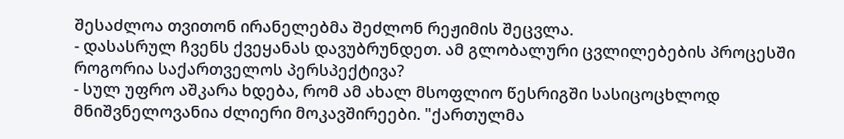შესაძლოა თვითონ ირანელებმა შეძლონ რეჟიმის შეცვლა.
- დასასრულ ჩვენს ქვეყანას დავუბრუნდეთ. ამ გლობალური ცვლილებების პროცესში როგორია საქართველოს პერსპექტივა?
- სულ უფრო აშკარა ხდება, რომ ამ ახალ მსოფლიო წესრიგში სასიცოცხლოდ მნიშვნელოვანია ძლიერი მოკავშირეები. "ქართულმა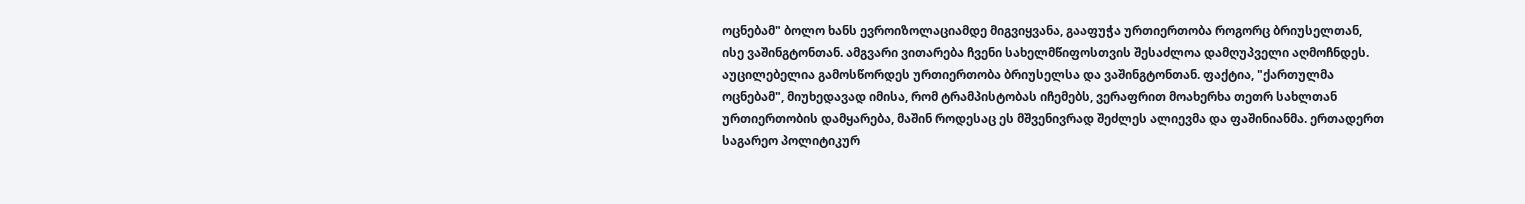ოცნებამ" ბოლო ხანს ევროიზოლაციამდე მიგვიყვანა, გააფუჭა ურთიერთობა როგორც ბრიუსელთან, ისე ვაშინგტონთან. ამგვარი ვითარება ჩვენი სახელმწიფოსთვის შესაძლოა დამღუპველი აღმოჩნდეს. აუცილებელია გამოსწორდეს ურთიერთობა ბრიუსელსა და ვაშინგტონთან. ფაქტია, "ქართულმა ოცნებამ", მიუხედავად იმისა, რომ ტრამპისტობას იჩემებს, ვერაფრით მოახერხა თეთრ სახლთან ურთიერთობის დამყარება, მაშინ როდესაც ეს მშვენივრად შეძლეს ალიევმა და ფაშინიანმა. ერთადერთ საგარეო პოლიტიკურ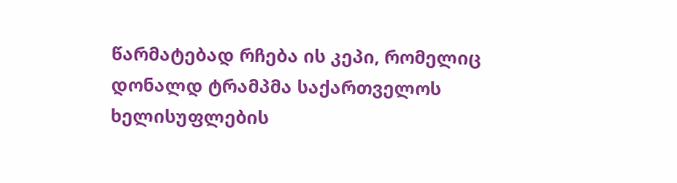წარმატებად რჩება ის კეპი, რომელიც დონალდ ტრამპმა საქართველოს ხელისუფლების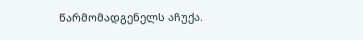წარმომადგენელს აჩუქა.